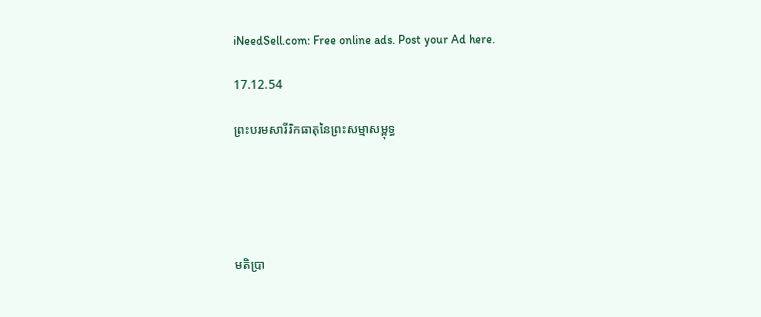iNeedSell.com: Free online ads. Post your Ad here.

17.12.54

ព្រះបរមសារីរិកធាតុនៃព្រះសម្មាសម្ពុទ្ធ





មតិប្រា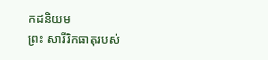កដនិយម
ព្រះ សារីរិកធាតុរបស់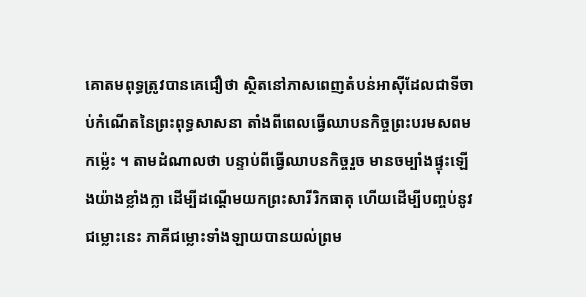គោតមពុទ្ធត្រូវបានគេជឿថា ស្ថិតនៅភាសពេញតំបន់អាស៊ីដែលជាទីចាប់កំណើតនៃព្រះពុទ្ធសាសនា តាំងពីពេលធ្វើឈាបនកិច្ចព្រះបរមសពមកម៉្លេះ ។ តាមដំណាលថា បន្ទាប់ពីធ្វើឈាបនកិច្ចរួច មានចម្បាំងផ្ទុះឡើងយ៉ាងខ្លាំងក្លា ដើម្បីដណ្ដើមយកព្រះសារីរិកធាតុ ហើយដើម្បីបញ្ចប់នូវជម្លោះនេះ ភាគីជម្លោះទាំងឡាយបានយល់ព្រម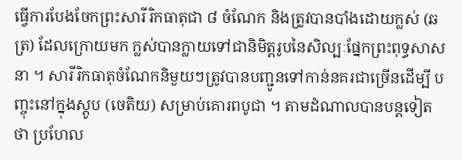ធ្វើការបែងចែកព្រះសារីរិកធាតុជា ៨ ចំណែក និងត្រូវបានបាំងដោយក្លស់ (ឆត្រ) ដែលក្រោយមក ក្លស់បានក្លាយទៅជានិមិត្តរូបនៃសិល្បៈផ្នែកព្រះពុទ្ធសាសនា ។ សារីរិកធាតុចំណែកនិមួយៗត្រូវបានបញ្ជូនទៅកាន់នគរជាច្រើនដើម្បី បញ្ចុះនៅក្នុងស្ដូប (ចេតិយ) សម្រាប់គោរពបូជា ។ តាមដំណាលបានបន្តទៀតថា ប្រហែល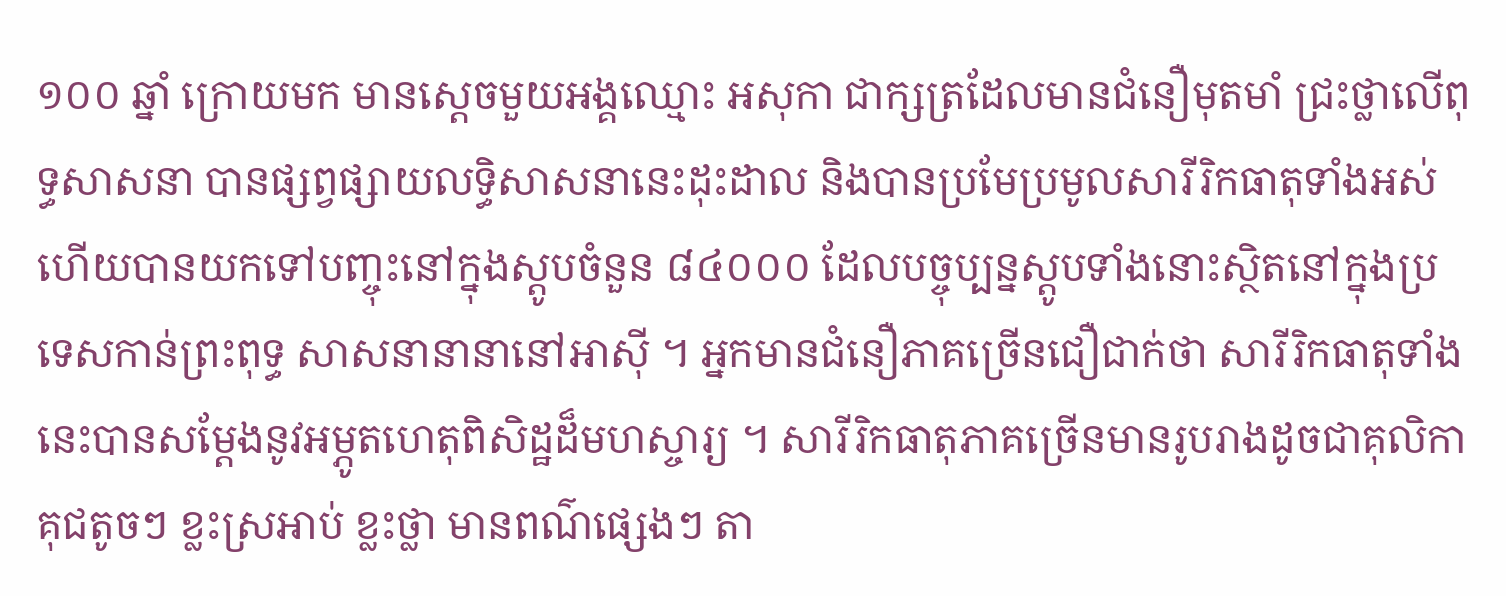១០០ ឆ្នាំ ក្រោយមក មានស្ដេចមួយអង្គឈ្មោះ អសុកា ជាក្សត្រដែលមានជំនឿមុតមាំ ជ្រះថ្លាលើពុទ្ធសាសនា បានផ្សព្វផ្សាយលទ្ធិសាសនានេះដុះដាល និងបានប្រមែប្រមូលសារីរិកធាតុទាំងអស់ ហើយបានយកទៅបញ្ចុះនៅក្នុងស្ដូបចំនួន ៨៤០០០ ដែលបច្ចុប្បន្នស្ដូបទាំងនោះស្ថិតនៅក្នុងប្រទេសកាន់ព្រះពុទ្ធ សាសនានានានៅអាស៊ី ។ អ្នកមានជំនឿភាគច្រើនជឿជាក់ថា សារីរិកធាតុទាំងនេះបានសម្ដែងនូវអម្ភូតហេតុពិសិដ្ឋដ៏មហស្ចារ្យ ។ សារីរិកធាតុភាគច្រើនមានរូបរាងដូចជាគុលិកាគុជតូចៗ ខ្លះស្រអាប់ ខ្លះថ្លា មានពណ៌ផ្សេងៗ តា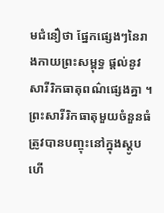មជំនឿថា ផ្នែកផ្សេងៗនៃរាងកាយព្រះសម្ពុទ្ធ ផ្ដល់នូវសារីរិកធាតុពណ៌ផ្សេងគ្នា ។ ព្រះសារីរិកធាតុមួយចំនួនធំត្រូវបានបញ្ចុះនៅក្នុងស្ដូប ហើ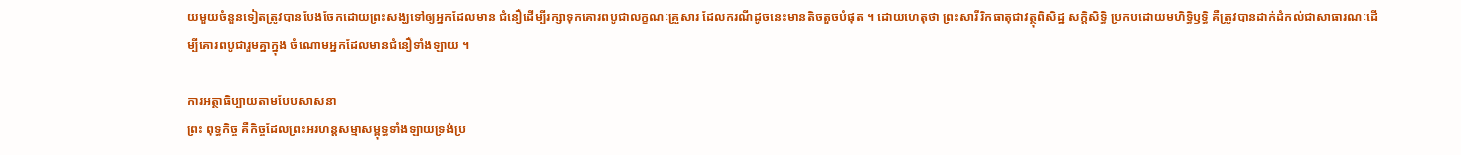យមួយចំនួនទៀតត្រូវបានបែងចែកដោយព្រះសង្ឃទៅឲ្យអ្នកដែលមាន ជំនឿដើម្បីរក្សាទុកគោរពបូជាលក្ខណៈគ្រួសារ ដែលករណីដូចនេះមានតិចតួចបំផុត ។ ដោយហេតុថា ព្រះសារីរិកធាតុជាវត្ថុពិសិដ្ឋ សក្តិសិទ្ធិ ប្រកបដោយមហិទ្ធិឫទ្ធិ គឺត្រូវបានដាក់ដំកល់ជាសាធារណៈដើម្បីគោរពបូជារួមគ្នាក្នុង ចំណោមអ្នកដែលមានជំនឿទាំងឡាយ ។

ការអត្ថាធិប្បាយតាមបែបសាសនា
ព្រះ ពុទ្ធកិច្ច គឺកិច្ចដែលព្រះអរហន្តសម្មាសម្ពុទ្ធទាំងឡាយទ្រង់ប្រ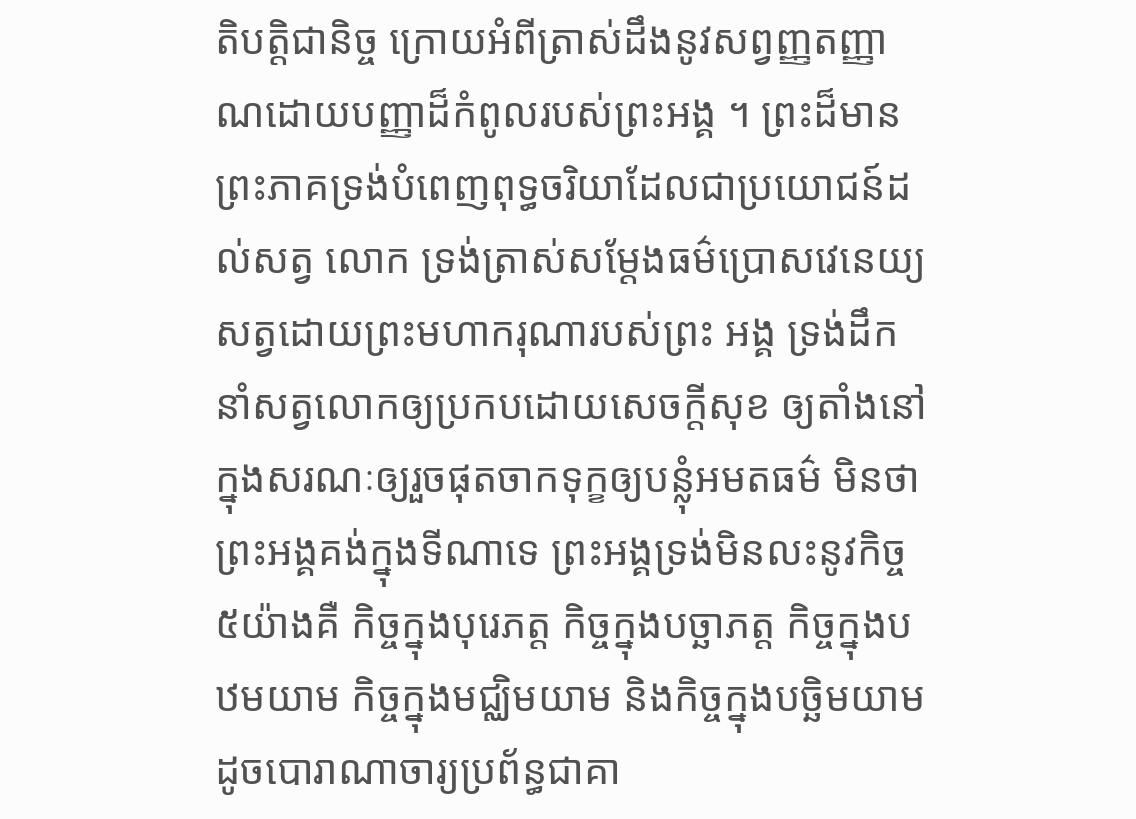តិបត្តិជានិច្ច ក្រោយអំពីត្រាស់ដឹងនូវសព្វញ្ញតញ្ញាណដោយបញ្ញាដ៏កំពូលរបស់ព្រះអង្គ ។ ព្រះដ៏មានព្រះភាគទ្រង់បំពេញពុទ្ធចរិយាដែលជាប្រយោជន៍ដល់សត្វ លោក ទ្រង់ត្រាស់សម្ដែងធម៌ប្រោសវេនេយ្យសត្វដោយព្រះមហាករុណារបស់ព្រះ អង្គ ទ្រង់ដឹកនាំសត្វលោកឲ្យប្រកបដោយសេចក្ដីសុខ ឲ្យតាំងនៅក្នុងសរណៈឲ្យរួចផុតចាកទុក្ខឲ្យបន្លុំអមតធម៌ មិនថាព្រះអង្គគង់ក្នុងទីណាទេ ព្រះអង្គទ្រង់មិនលះនូវកិច្ច៥យ៉ាងគឺ កិច្ចក្នុងបុរេភត្ត កិច្ចក្នុងបច្ឆាភត្ត កិច្ចក្នុងបឋមយាម កិច្ចក្នុងមជ្ឈិមយាម និងកិច្ចក្នុងបច្ឆិមយាម ដូចបោរាណាចារ្យប្រព័ន្ធជាគា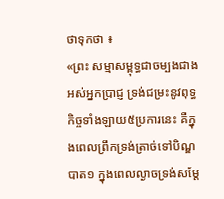ថាទុកថា ៖
«ព្រះ សម្មាសម្ពុទ្ធជាចម្បងជាងអស់អ្នកប្រាជ្ញ ទ្រង់ជម្រះនូវពុទ្ធកិច្ចទាំងឡាយ៥ប្រការនេះ គឺក្នុងពេលព្រឹកទ្រង់ត្រាច់ទៅបិណ្ឌបាត១ ក្នុងពេលល្ងាចទ្រង់សម្ដែ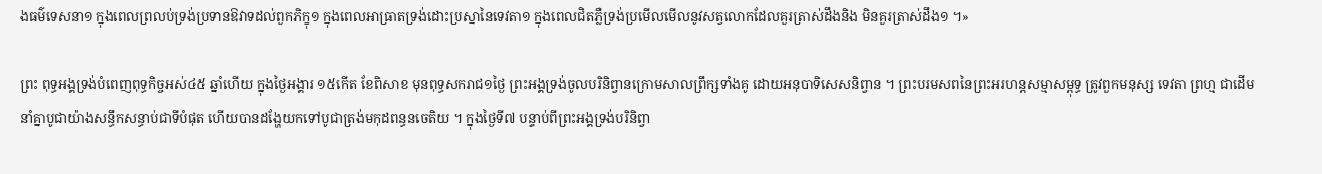ងធម៌ទេសនា១ ក្នុងពេលព្រលប់ទ្រង់ប្រទានឱវាទដល់ពួកភិក្ខុ១ ក្នុងពេលអាធ្រាតទ្រង់ដោះប្រស្នានៃទេវតា១ ក្នុងពេលជិតភ្លឺទ្រង់ប្រមើលមើលនូវសត្វលោកដែលគួរត្រាស់ដឹងនិង មិនគួរត្រាស់ដឹង១ ។»

ព្រះ ពុទ្ធអង្គទ្រង់បំពេញពុទ្ធកិច្ចអស់៤៥ ឆ្នាំហើយ ក្នុងថ្ងៃអង្គារ ១៥កើត ខែពិសាខ មុនពុទ្ធសករាជ១ថ្ងៃ ព្រះអង្គទ្រង់ចូលបរិនិព្វានក្រោមសាលព្រឹក្សទាំងគូ ដោយអនុបាទិសេសនិព្វាន ។ ព្រះបរមសពនៃព្រះអរហន្តសម្មាសម្ពុទ្ធ ត្រូវពួកមនុស្ស ទេវតា ព្រហ្ម ជាដើមនាំគ្នាបូជាយ៉ាងសន្ធឹកសន្ធាប់ជាទីបំផុត ហើយបានដង្ហែយកទៅបូជាត្រង់មកុដពន្ធនចេតិយ ។ ក្នុងថ្ងៃទី៧ បន្ទាប់ពីព្រះអង្គទ្រង់បរិនិព្វា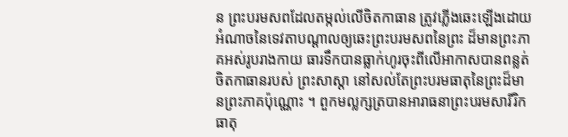ន ព្រះបរមសពដែលតម្កល់លើចិតកាធាន ត្រូវភ្លើងឆេះឡើងដោយអំណាចនៃទេវតាបណ្ដាលឲ្យឆេះព្រះបរមសពនៃព្រះ ដ៏មានព្រះភាគអស់រូបរាងកាយ ធារទឹកបានធ្លាក់ហូរចុះពីលើអាកាសបានពន្លត់ចិតកាធានរបស់ ព្រះសាស្ដា នៅសល់តែព្រះបរមធាតុនៃព្រះដ៏មានព្រះភាគប៉ុណ្ណោះ ។ ពួកមល្លក្សត្របានអារាធនាព្រះបរមសារីរិកធាតុ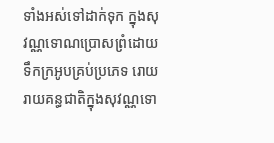ទាំងអស់ទៅដាក់ទុក ក្នុងសុវណ្ណទោណប្រោសព្រំដោយទឹកក្រអូបគ្រប់ប្រភេទ រោយរាយគន្ធជាតិក្នុងសុវណ្ណទោ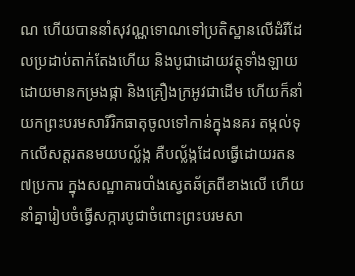ណ ហើយបាននាំសុវណ្ណទោណទៅប្រតិស្ឋានលើដំរីដែលប្រដាប់តាក់តែងហើយ និងបូជាដោយវត្ថុទាំងឡាយដោយមានកម្រងផ្កា និងគ្រឿងក្រអូវជាដើម ហើយក៏នាំយកព្រះបរមសារីរិកធាតុចូលទៅកាន់ក្នុងនគរ តម្កល់ទុកលើសត្តរតនមយបល្ល័ង្ក គឺបល្ល័ង្កដែលធ្វើដោយរតន៧ប្រការ ក្នុងសណ្ឋាគារបាំងស្វេតឆ័ត្រពីខាងលើ ហើយនាំគ្នារៀបចំធ្វើសក្ការបូជាចំពោះព្រះបរមសា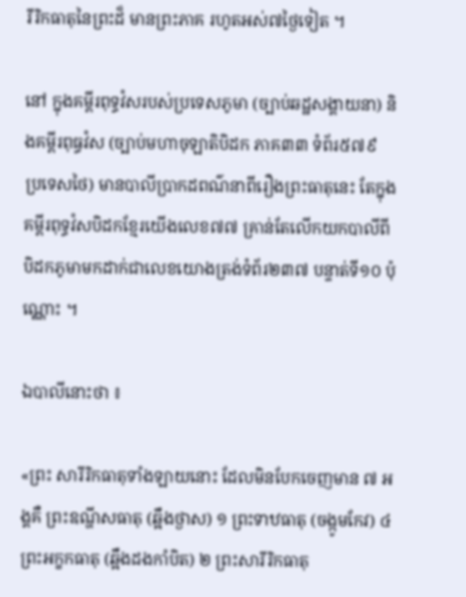រីរិកធាតុនៃព្រះដ៏ មានព្រះភាគ រហូតអស់៧ថ្ងៃទៀត ។

នៅ ក្នុងគម្ពីរពុទ្ធវំសរបស់ប្រទេសភូមា (ច្បាប់ឆដ្ឋសង្គាយនា) និងគម្ពីរពុធ្ធវំស (ច្បាប់មហាចុឡាតិបិដក ភាគ៣៣ ទំព័រ៥៧៩ ប្រទេសថៃ) មានបាលីប្រាកដពណ៌នាពីរឿងព្រះធាតុនេះ តែក្នុងគម្ពីរពុទ្ធវំសបិដកខ្មែរយើងលេខ៧៧ គ្រាន់តែលើកយកបាលីពីបិដកភូមាមកដាក់ជាលេខយោងត្រង់ទំព័រ២៣៧ បន្ទាត់ទី១០ ប៉ុណ្ណោះ ។

ឯបាលីនោះថា ៖

«ព្រះ សារីរិកធាតុទាំងឡាយនោះ ដែលមិនបែកចេញមាន ៧ អង្គគឺ ព្រះឧណ្ហីសធាតុ (ឆ្អឹងថ្ងាស) ១ ព្រះទាឋធាតុ (ចង្កូមកែវ) ៤ ព្រះអក្ខកធាតុ (ឆ្អឹងដងកាំបិត) ២ ព្រះសារីរិកធាតុ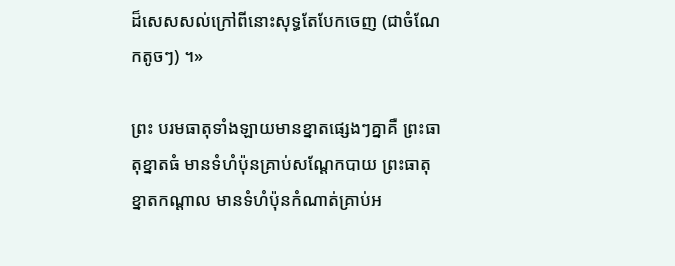ដ៏សេសសល់ក្រៅពីនោះសុទ្ធតែបែកចេញ (ជាចំណែកតូចៗ) ។»

ព្រះ បរមធាតុទាំងឡាយមានខ្នាតផ្សេងៗគ្នាគឺ ព្រះធាតុខ្នាតធំ មានទំហំប៉ុនគ្រាប់សណ្ដែកបាយ ព្រះធាតុខ្នាតកណ្ដាល មានទំហំប៉ុនកំណាត់គ្រាប់អ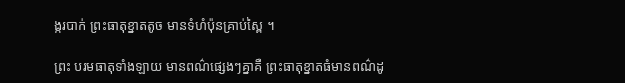ង្ករបាក់ ព្រះធាតុខ្នាតតូច មានទំហំប៉ុនគ្រាប់ស្ពៃ ។

ព្រះ បរមធាតុទាំងឡាយ មានពណ៌ផ្សេងៗគ្នាគឺ ព្រះធាតុខ្នាតធំមានពណ៌ដូ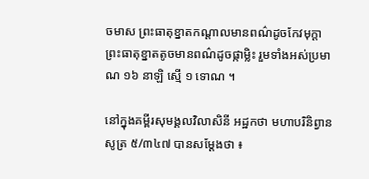ចមាស ព្រះធាតុខ្នាតកណ្ដាលមានពណ៌ដូចកែវមុក្ដា ព្រះធាតុខ្នាតតូចមានពណ៌ដូចផ្កាម្លិះ រួមទាំងអស់ប្រមាណ ១៦ នាឡិ ស្មើ ១ ទោណ ។

នៅក្នុងគម្ពីរសុមង្គលវិលាសិនី អដ្ឋកថា មហាបរិនិព្វានសូត្រ ៥/៣៤៧ បានសម្ដែងថា ៖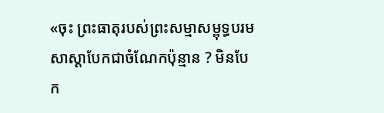«ចុះ ព្រះធាតុរបស់ព្រះសម្មាសម្ពុទ្ធបរមសាស្ដាបែកជាចំណែកប៉ុន្មាន ? មិនបែក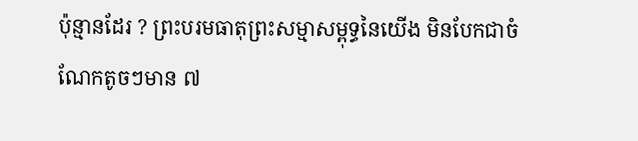ប៉ុន្មានដែរ ? ព្រះបរមធាតុព្រះសម្មាសម្ពុទ្ធនៃយើង មិនបែកជាចំណែកតូចៗមាន ៧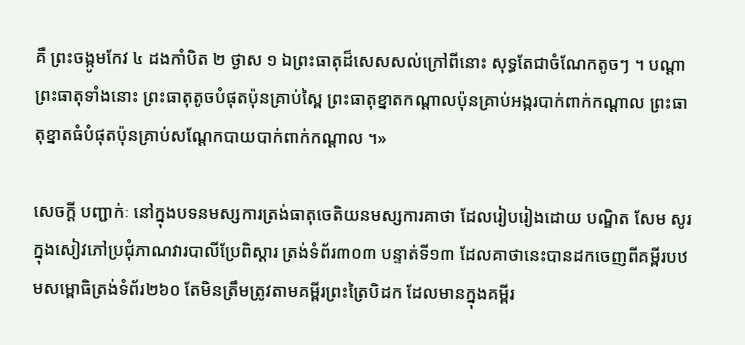គឺ ព្រះចង្កូមកែវ ៤ ដងកាំបិត ២ ថ្ងាស ១ ឯព្រះធាតុដ៏សេសសល់ក្រៅពីនោះ សុទ្ធតែជាចំណែកតូចៗ ។ បណ្ដាព្រះធាតុទាំងនោះ ព្រះធាតុតូចបំផុតប៉ុនគ្រាប់ស្ពៃ ព្រះធាតុខ្នាតកណ្ដាលប៉ុនគ្រាប់អង្ករបាក់ពាក់កណ្ដាល ព្រះធាតុខ្នាតធំបំផុតប៉ុនគ្រាប់សណ្ដែកបាយបាក់ពាក់កណ្ដាល ។»

សេចក្ដី បញ្ជាក់ៈ នៅក្នុងបទនមស្សការត្រង់ធាតុចេតិយនមស្សការគាថា ដែលរៀបរៀងដោយ បណ្ឌិត សែម សូរ ក្នុងសៀវភៅប្រជុំភាណវារបាលីប្រែពិស្ដារ ត្រង់ទំព័រ៣០៣ បន្ទាត់ទី១៣ ដែលគាថានេះបានដកចេញពីគម្ពីរបឋមសម្ពោធិត្រង់ទំព័រ២៦០ តែមិនត្រឹមត្រូវតាមគម្ពីរព្រះត្រៃបិដក ដែលមានក្នុងគម្ពីរ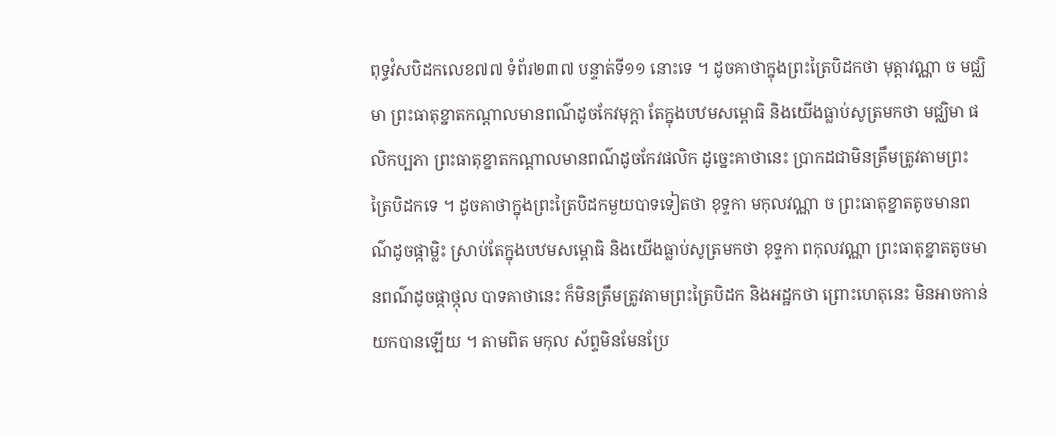ពុទ្ធវំសបិដកលេខ៧៧ ទំព័រ២៣៧ បន្ទាត់ទី១១ នោះទេ ។ ដូចគាថាក្នុងព្រះត្រៃបិដកថា មុត្តាវណ្ណា ច មជ្ឈិមា ព្រះធាតុខ្នាតកណ្ដាលមានពណ៌ដូចកែវមុក្ដា តែក្នុងបឋមសម្ពោធិ និងយើងធ្លាប់សូត្រមកថា មជ្ឈិមា ផលិកប្បភា ព្រះធាតុខ្នាតកណ្ដាលមានពណ៌ដូចកែវផលិក ដូច្នេះគាថានេះ ប្រាកដជាមិនត្រឹមត្រូវតាមព្រះត្រៃបិដកទេ ។ ដូចគាថាក្នុងព្រះត្រៃបិដកមួយបាទទៀតថា ខុទ្ទកា មកុលវណ្ណា ច ព្រះធាតុខ្នាតតូចមានពណ៌ដូចផ្កាម្លិះ ស្រាប់តែក្នុងបឋមសម្ពោធិ និងយើងធ្លាប់សូត្រមកថា ខុទ្ទកា ពកុលវណ្ណា ព្រះធាតុខ្នាតតូចមានពណ៌ដូចផ្កាថ្កុល បាទគាថានេះ ក៏មិនត្រឹមត្រូវតាមព្រះត្រៃបិដក និងអដ្ឋកថា ព្រោះហេតុនេះ មិនអាចកាន់យកបានឡើយ ។ តាមពិត មកុល ស័ព្ទមិនមែនប្រែ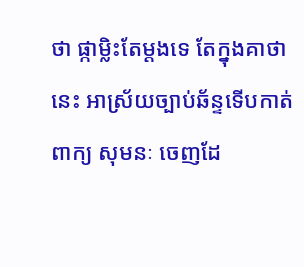ថា ផ្កាម្លិះតែម្ដងទេ តែក្នុងគាថានេះ អាស្រ័យច្បាប់ឆ័ន្ទទើបកាត់ពាក្យ សុមនៈ ចេញដែ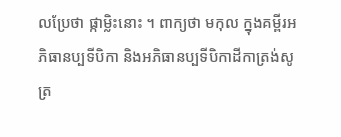លប្រែថា ផ្កាម្លិះនោះ ។ ពាក្យថា មកុល ក្នុងគម្ពីរអភិធានប្បទីបិកា និងអភិធានប្បទីបិកាដីកាត្រង់សូត្រ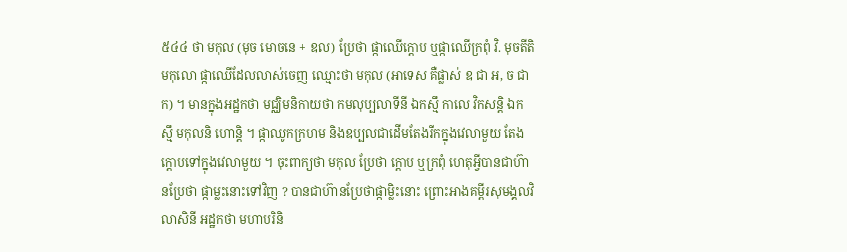៥៤៤ ថា មកុល (មុច មោចនេ + ឧល) ប្រែថា ផ្កាឈើក្ដោប ឬផ្កាឈើក្រពុំ វិ. មុចតីតិ មកុលោ ផ្កាឈើដែលលាស់ចេញ ឈ្មោះថា មកុល (អាទេស គឺផ្លាស់ ឧ ជា អ, ច ជា ក) ។ មានក្នុងអដ្ឋកថា មជ្ឈិមនិកាយថា កមលុប្បលាទីនី ឯកស្មឹ កាលេ វិកសន្តិ ឯកស្មឹ មកុលនិ ហោន្តិ ។ ផ្កាឈូកក្រហម និងឧប្បលជាដើមតែងរីកក្នុងវេលាមួយ តែងក្ដោបទៅក្នុងវេលាមួយ ។ ចុះពាក្យថា មកុល ប្រែថា ក្ដោប ឬក្រពុំ ហេតុអ្វីបានជាហ៊ានប្រែថា ផ្កាម្លះនោះទៅវិញ ? បានជាហ៊ានប្រែថាផ្កាម្លិះនោះ ព្រោះអាងគម្ពីរសុមង្គលវិលាសិនី អដ្ឋកថា មហាបរិនិ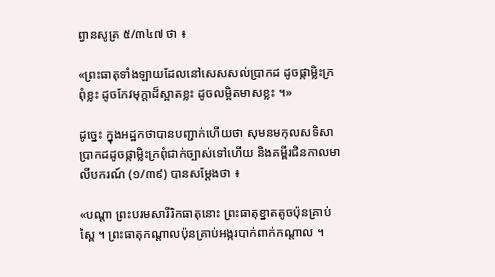ព្វានសូត្រ ៥/៣៤៧ ថា ៖

«ព្រះធាតុទាំងឡាយដែលនៅសេសសល់ប្រាកដ ដូចផ្កាម្លិះក្រពុំខ្លះ ដូចកែវមុក្ដាដ៏ស្អាតខ្លះ ដូចលម្អិតមាសខ្លះ ។»

ដូច្នេះ ក្នុងអដ្ឋកថាបានបញ្ជាក់ហើយថា សុមនមកុលសទិសា ប្រាកដដូចផ្កាម្លិះក្រពុំជាក់ច្បាស់ទៅហើយ និងគម្ពីរជិនកាលមាលីបករណ៍ (១/៣៩) បានសម្ដែងថា ៖

«បណ្ដា ព្រះបរមសារីរិកធាតុនោះ ព្រះធាតុខ្នាតតូចប៉ុនគ្រាប់ស្ពៃ ។ ព្រះធាតុកណ្ដាលប៉ុនគ្រាប់អង្ករបាក់ពាក់កណ្ដាល ។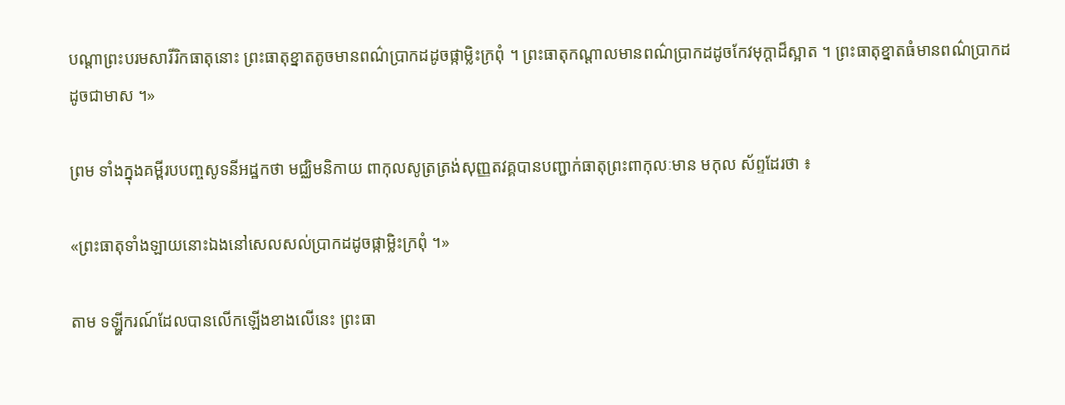បណ្ដាព្រះបរមសារីរិកធាតុនោះ ព្រះធាតុខ្នាតតូចមានពណ៌ប្រាកដដូចផ្កាម្លិះក្រពុំ ។ ព្រះធាតុកណ្ដាលមានពណ៌ប្រាកដដូចកែវមុក្ដាដ៏ស្អាត ។ ព្រះធាតុខ្នាតធំមានពណ៌ប្រាកដដូចជាមាស ។»

ព្រម ទាំងក្នុងគម្ពីរបបញ្ចសូទនីអដ្ឋកថា មជ្ឈិមនិកាយ ពាកុលសូត្រត្រង់សុញ្ញតវគ្គបានបញ្ជាក់ធាតុព្រះពាកុលៈមាន មកុល ស័ព្ទដែរថា ៖

«ព្រះធាតុទាំងឡាយនោះឯងនៅសេលសល់ប្រាកដដូចផ្កាម្លិះក្រពុំ ។»

តាម ទឡ្ហីករណ៍ដែលបានលើកឡើងខាងលើនេះ ព្រះធា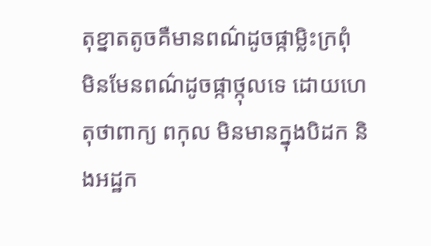តុខ្នាតតូចគឺមានពណ៌ដូចផ្កាម្លិះក្រពុំ មិនមែនពណ៌ដូចផ្កាថ្កុលទេ ដោយហេតុថាពាក្យ ពកុល មិនមានក្នុងបិដក និងអដ្ឋក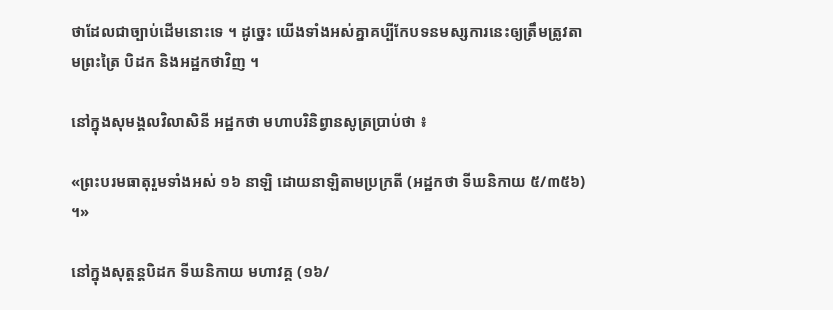ថាដែលជាច្បាប់ដើមនោះទេ ។ ដូច្នេះ យើងទាំងអស់គ្នាគប្បីកែបទនមស្សការនេះឲ្យត្រឹមត្រូវតាមព្រះត្រៃ បិដក និងអដ្ឋកថាវិញ ។

នៅក្នុងសុមង្គលវិលាសិនី អដ្ឋកថា មហាបរិនិព្វានសូត្រប្រាប់ថា ៖

«ព្រះបរមធាតុរួមទាំងអស់ ១៦ នាឡិ ដោយនាឡិតាមប្រក្រតី (អដ្ឋកថា ទីឃនិកាយ ៥/៣៥៦) ។»

នៅក្នុងសុត្តន្តបិដក ទីឃនិកាយ មហាវគ្គ (១៦/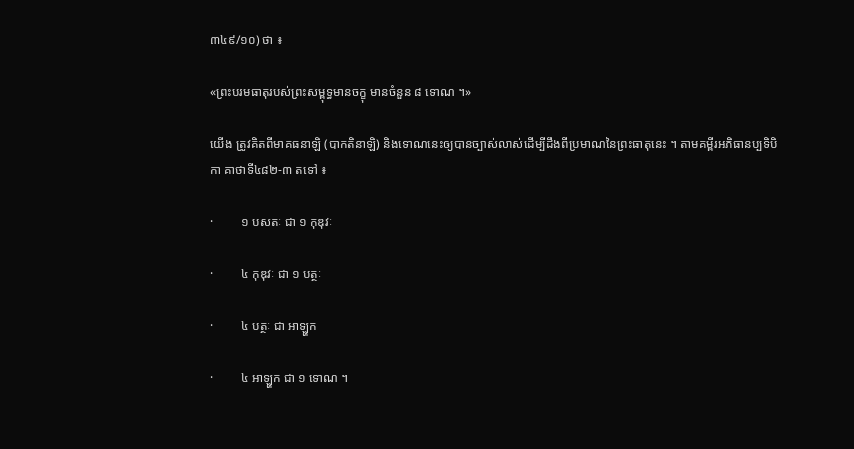៣៤៩/១០) ថា ៖

«ព្រះបរមធាតុរបស់ព្រះសម្ពុទ្ធមានចក្ខុ មានចំនួន ៨ ទោណ ។»

យើង ត្រូវគិតពីមាគធនាឡិ (បាកតិនាឡិ) និងទោណនេះឲ្យបានច្បាស់លាស់ដើម្បីដឹងពីប្រមាណនៃព្រះធាតុនេះ ។ តាមគម្ពីរអភិធានប្បទិបិកា គាថាទី៤៨២‑៣ តទៅ ៖

·         ១ បសតៈ ជា ១ កុឌុវៈ

·         ៤ កុឌុវៈ ជា ១ បត្ថៈ

·         ៤ បត្ថៈ ជា អាឡ្ហក

·         ៤ អាឡ្ហក ជា ១ ទោណ ។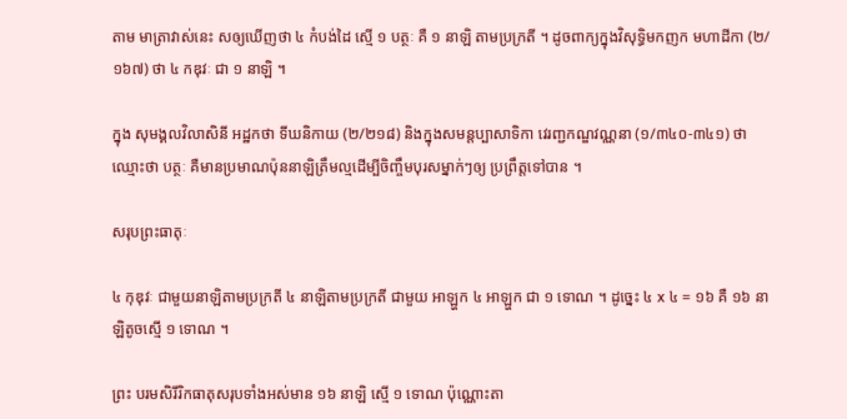តាម មាត្រាវាស់នេះ សឲ្យឃើញថា ៤ កំបង់ដៃ ស្មើ ១ បត្ថៈ គឺ ១ នាឡិ តាមប្រក្រតី ។ ដូចពាក្យក្នុងវិសុទ្ធិមកញក មហាដីកា (២/១៦៧) ថា ៤ កឌុវៈ ជា ១ នាឡិ ។

ក្នុង សុមង្គលវិលាសិនី អដ្ឋកថា ទីឃនិកាយ (២/២១៨) និងក្នុងសមន្តប្បាសាទិកា វេរញ្ជកណ្ឌវណ្ណនា (១/៣៤០‑៣៤១) ថា ឈ្មោះថា បត្ថៈ គឺមានប្រមាណប៉ុននាឡិត្រឹមល្មដើម្បីចិញ្ចឹមបុរសម្នាក់ៗឲ្យ ប្រព្រឹត្តទៅបាន ។

សរុបព្រះធាតុៈ

៤ កុឌុវៈ ជាមួយនាឡិតាមប្រក្រតី ៤ នាឡិតាមប្រក្រតី ជាមួយ អាឡ្ហក ៤ អាឡ្ហក ជា ១ ទោណ ។ ដូច្នេះ ៤ x ៤ = ១៦ គឺ ១៦ នាឡិតូចស្មើ ១ ទោណ ។

ព្រះ បរមសិរីរិកធាតុសរុបទាំងអស់មាន ១៦ នាឡិ ស្មើ ១ ទោណ ប៉ុណ្ណោះតា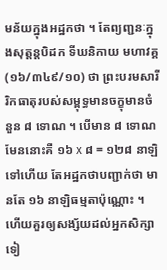មន័យក្នុងអដ្ឋកថា ។ តែព្យញ្ជនៈក្នុងសុត្តន្តបិដក ទីឃនិកាយ មហាវគ្គ (១៦/៣៤៩/១០) ថា ព្រះបរមសារីរិកធាតុរបស់សម្ពុទ្ធមានចក្ខុមានចំនួន ៨ ទោណ ។ បើមាន ៨ ទោណ មែននោះគឺ ១៦ x ៨ = ១២៨ នាឡិ ទៅហើយ តែអដ្ឋកថាបញ្ជាក់ថា មានតែ ១៦ នាឡិធម្មតាប៉ុណ្ណោះ ។ ហើយគួរឲ្យសង្ស័យដល់អ្នកសិក្សាទៀ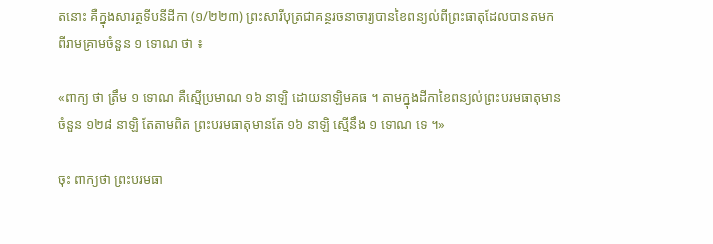តនោះ គឺក្នុងសារត្ថទីបនីដីកា (១/២២៣) ព្រះសារីបុត្រជាគន្ថរចនាចារ្យបានខៃពន្យល់ពីព្រះធាតុដែលបានតមក ពីរាមគ្រាមចំនួន ១ ទោណ ថា ៖

«ពាក្យ ថា ត្រឹម ១ ទោណ គឺស្មើប្រមាណ ១៦ នាឡិ ដោយនាឡិមគធ ។ តាមក្នុងដីកាខៃពន្យល់ព្រះបរមធាតុមានចំនួន ១២៨ នាឡិ តែតាមពិត ព្រះបរមធាតុមានតែ ១៦ នាឡិ ស្មើនឹង ១ ទោណ ទេ ។»

ចុះ ពាក្យថា ព្រះបរមធា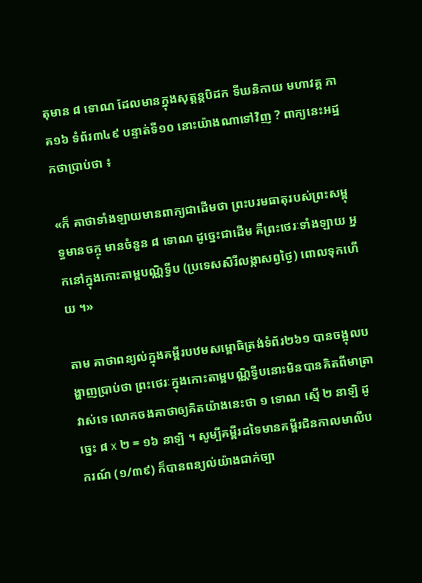តុមាន ៨ ទោណ ដែលមានក្នុងសុត្តន្តបិដក ទីឃនិកាយ មហាវគ្គ ភាគ១៦ ទំព័រ៣៤៩ បន្ទាត់ទី១០ នោះយ៉ាងណាទៅវិញ ? ពាក្យនេះអដ្ឋកថាប្រាប់ថា ៖

«ក៏ គាថាទាំងឡាយមានពាក្យជាដើមថា ព្រះបរមធាតុរបស់ព្រះសម្ពុទ្ធមានចក្ចុ មានចំនួន ៨ ទោណ ដូច្នេះជាដើម គឺព្រះថេរៈទាំងឡាយ អ្នកនៅក្នុងកោះតាម្ពបណ្ណិទ្វីប (ប្រទេសសិរីលង្កាសព្វថ្ងៃ) ពោលទុកហើយ ។»

តាម គាថាពន្យល់ក្នុងគម្ពីរបឋមសម្ពោធិត្រង់ទំព័រ២៦១ បានចង្អុលបង្ហាញប្រាប់ថា ព្រះថេរៈក្នុងកោះតាម្ពបណ្ណិទ្វីបនោះមិនបានគិតពីមាត្រាវាស់ទេ លោកចងគាថាឲ្យគិតយ៉ាងនេះថា ១ ទោណ ស្មើ ២ នាឡិ ដូច្នេះ ៨ x ២ = ១៦ នាឡិ ។ សូម្បីគម្ពីរដទៃមានគម្ពីរជិនកាលមាលីបករណ៍ (១/៣៩) ក៏បានពន្យល់យ៉ាងជាក់ច្បា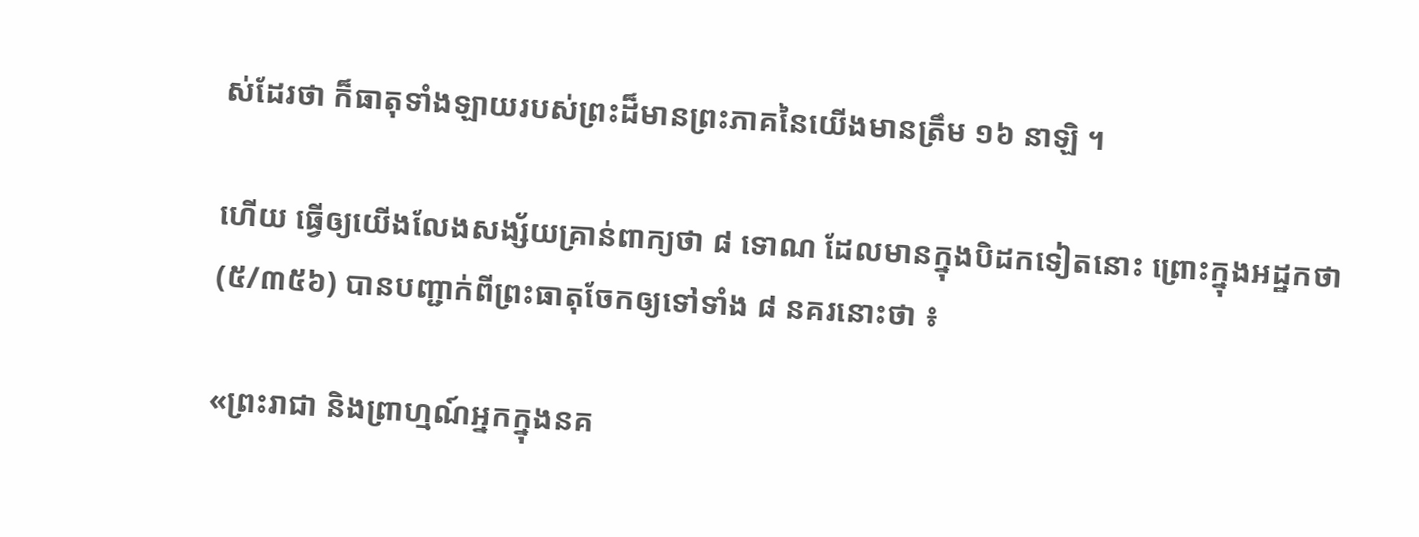ស់ដែរថា ក៏ធាតុទាំងឡាយរបស់ព្រះដ៏មានព្រះភាគនៃយើងមានត្រឹម ១៦ នាឡិ ។

ហើយ ធ្វើឲ្យយើងលែងសង្ស័យគ្រាន់ពាក្យថា ៨ ទោណ ដែលមានក្នុងបិដកទៀតនោះ ព្រោះក្នុងអដ្ឋកថា (៥/៣៥៦) បានបញ្ជាក់ពីព្រះធាតុចែកឲ្យទៅទាំង ៨ នគរនោះថា ៖

«ព្រះរាជា និងព្រាហ្មណ៍អ្នកក្នុងនគ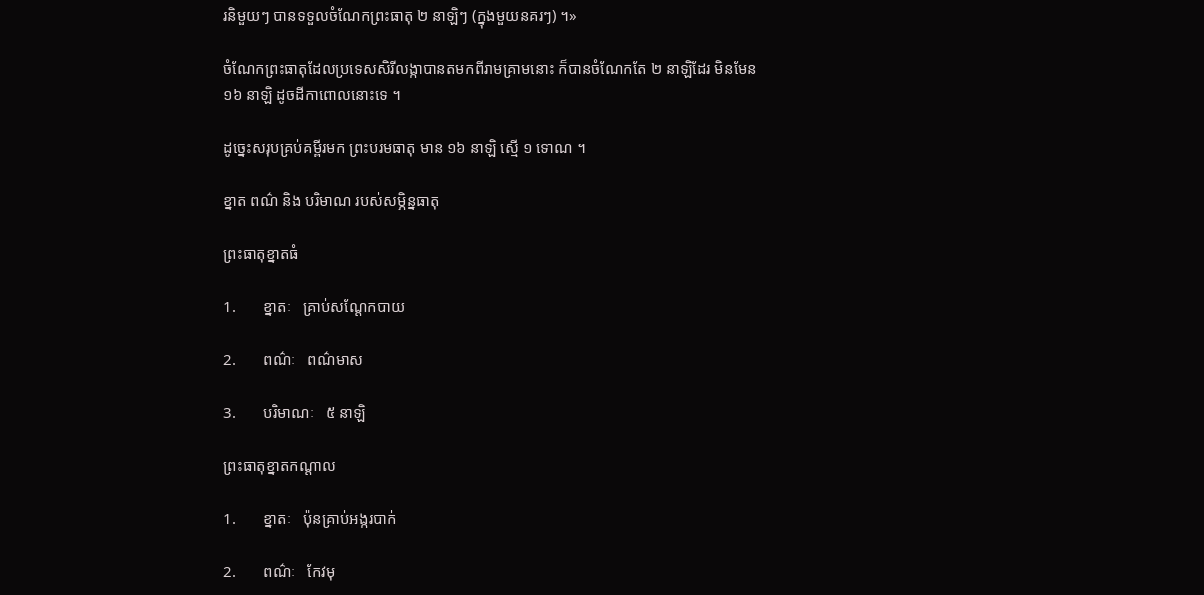រនិមួយៗ បានទទួលចំណែកព្រះធាតុ ២ នាឡិៗ (ក្នុងមួយនគរៗ) ។»

ចំណែកព្រះធាតុដែលប្រទេសសិរីលង្កាបានតមកពីរាមគ្រាមនោះ ក៏បានចំណែកតែ ២ នាឡិដែរ មិនមែន ១៦ នាឡិ ដូចដីកាពោលនោះទេ ។

ដូច្នេះសរុបគ្រប់គម្ពីរមក ព្រះបរមធាតុ មាន ១៦ នាឡិ ស្មើ ១ ទោណ ។

ខ្នាត ពណ៌ និង បរិមាណ របស់សម្ភិន្នធាតុ

ព្រះធាតុខ្នាតធំ

1.       ខ្នាតៈ   គ្រាប់សណ្ដែកបាយ

2.       ពណ៌ៈ   ពណ៌មាស

3.       បរិមាណៈ   ៥ នាឡិ

ព្រះធាតុខ្នាតកណ្ដាល

1.       ខ្នាតៈ   ប៉ុនគ្រាប់អង្ករបាក់

2.       ពណ៌ៈ   កែវមុ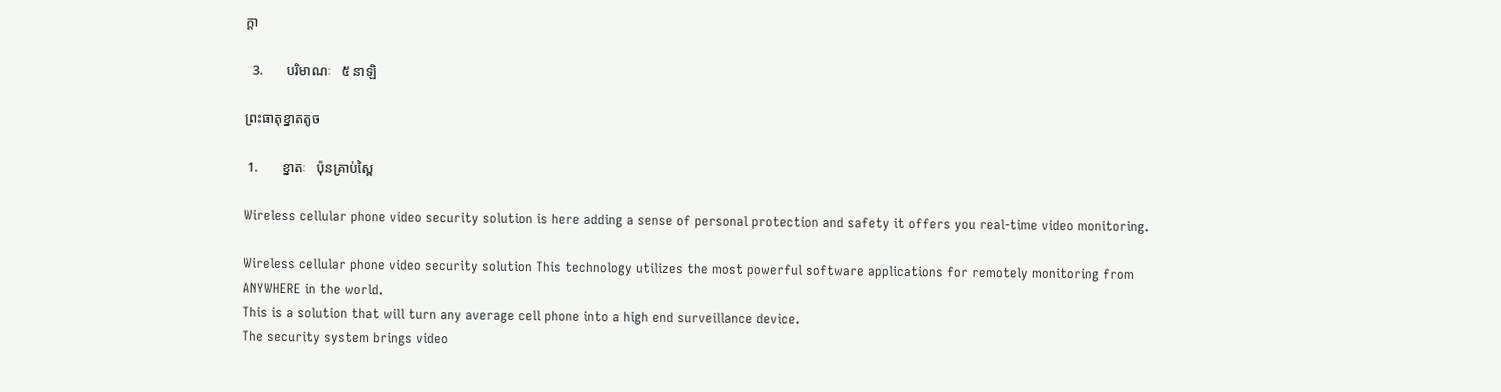ក្ដា

  3.       បរិមាណៈ   ៥ នាឡិ

ព្រះធាតុខ្នាតតូច

 1.       ខ្នាតៈ   ប៉ុនគ្រាប់ស្ពៃ

Wireless cellular phone video security solution is here adding a sense of personal protection and safety it offers you real-time video monitoring.

Wireless cellular phone video security solution This technology utilizes the most powerful software applications for remotely monitoring from ANYWHERE in the world.
This is a solution that will turn any average cell phone into a high end surveillance device.
The security system brings video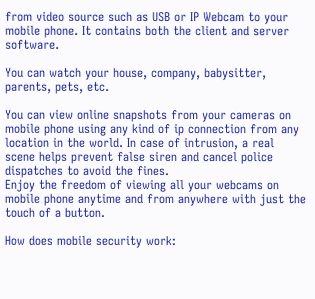from video source such as USB or IP Webcam to your mobile phone. It contains both the client and server software.

You can watch your house, company, babysitter, parents, pets, etc.

You can view online snapshots from your cameras on mobile phone using any kind of ip connection from any location in the world. In case of intrusion, a real scene helps prevent false siren and cancel police dispatches to avoid the fines.
Enjoy the freedom of viewing all your webcams on mobile phone anytime and from anywhere with just the touch of a button.

How does mobile security work: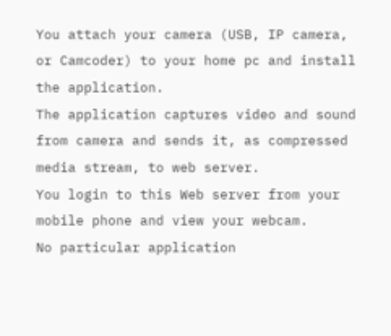You attach your camera (USB, IP camera, or Camcoder) to your home pc and install the application.
The application captures video and sound from camera and sends it, as compressed media stream, to web server.
You login to this Web server from your mobile phone and view your webcam.
No particular application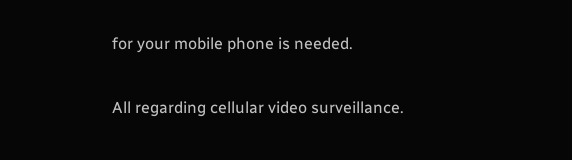for your mobile phone is needed.

All regarding cellular video surveillance.